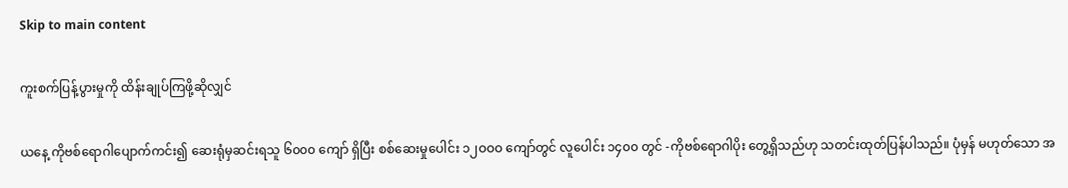Skip to main content

ကူးစက်ပြန့်ပွားမှုကို ထိန်းချုပ်ကြဖို့ဆိုလျှင်

ယနေ့ ကိုဗစ်ရောဂါပျောက်ကင်း၍ ဆေးရုံမှဆင်းရသူ ၆၀၀၀ ကျော် ရှိပြီး စစ်ဆေးမှုပေါင်း ၁၂ဝဝဝ ကျော်တွင် လူပေါင်း ၁၄၀၀ တွင် -ကိုဗစ်ရောဂါပိုး တွေ့ရှိသည်ဟု သတင်းထုတ်ပြန်ပါသည်။ ပုံမှန် မဟုတ်သော အ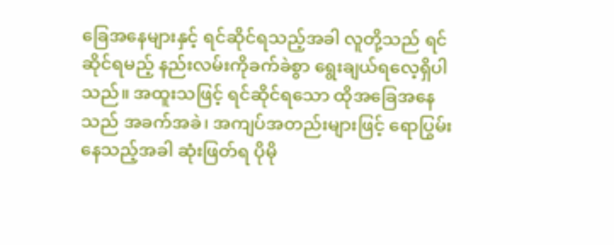ခြေအနေများနှင့် ရင်ဆိုင်ရသည့်အခါ လူတို့သည် ရင်ဆိုင်ရမည့် နည်းလမ်းကိုခက်ခဲစွာ ရွေးချယ်ရလေ့ရှိပါသည်။ အထူးသဖြင့် ရင်ဆိုင်ရသော ထိုအခြေအနေ သည် အခက်အခဲ၊ အကျပ်အတည်းများဖြင့် ရောပြွမ်းနေသည့်အခါ ဆုံးဖြတ်ရ ပိုမို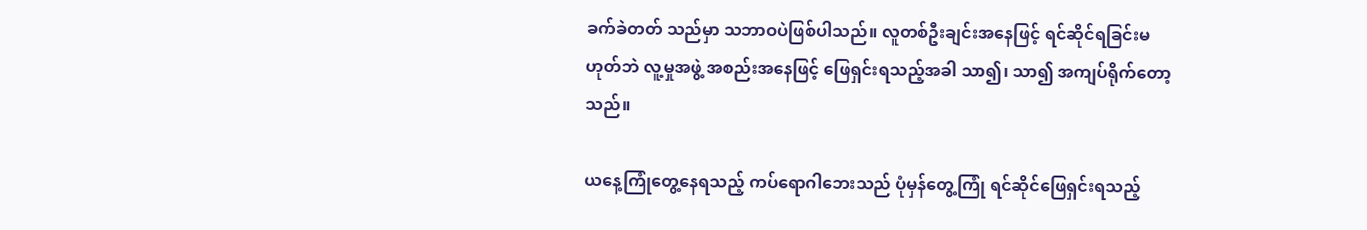ခက်ခဲတတ် သည်မှာ သဘာဝပဲဖြစ်ပါသည်။ လူတစ်ဦးချင်းအနေဖြင့် ရင်ဆိုင်ရခြင်းမဟုတ်ဘဲ လူ့မှုအဖွဲ့ အစည်းအနေဖြင့် ဖြေရှင်းရသည့်အခါ သာ၍၊ သာ၍ အကျပ်ရိုက်တော့သည်။

ယနေ့ကြုံတွေ့နေရသည့် ကပ်ရောဂါဘေးသည် ပုံမှန်တွေ့ကြုံ ရင်ဆိုင်ဖြေရှင်းရသည့်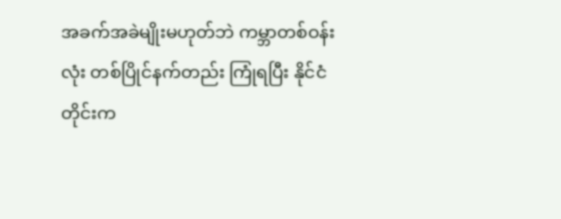အခက်အခဲမျိုးမဟုတ်ဘဲ ကမ္ဘာတစ်ဝန်းလုံး တစ်ပြိုင်နက်တည်း ကြုံရပြီး နိုင်ငံတိုင်းက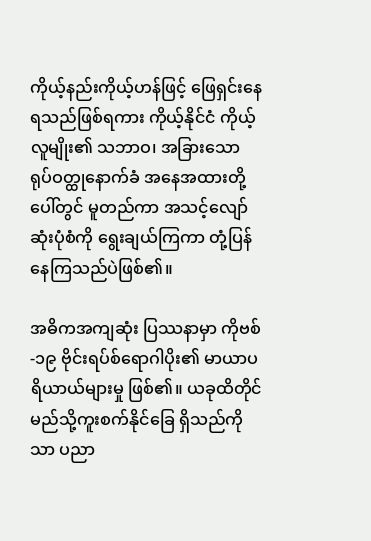ကိုယ့်နည်းကိုယ့်ဟန်ဖြင့် ဖြေရှင်းနေရသည်ဖြစ်ရကား ကိုယ့်နိုင်ငံ ကိုယ့်လူမျိုး၏ သဘာဝ၊ အခြားသော ရုပ်ဝတ္ထုနောက်ခံ အနေအထားတို့ပေါ်တွင် မူတည်ကာ အသင့်လျော်ဆုံးပုံစံကို ရွေးချယ်ကြကာ တုံ့ပြန်နေကြသည်ပဲဖြစ်၏။

အဓိကအကျဆုံး ပြဿနာမှာ ကိုဗစ်-၁၉ ဗိုင်းရပ်စ်ရောဂါပိုး၏ မာယာပရိယာယ်များမှု ဖြစ်၏။ ယခုထိတိုင် မည်သို့ကူးစက်နိုင်ခြေ ရှိသည်ကိုသာ ပညာ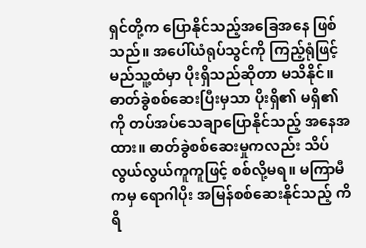ရှင်တို့က ပြောနိုင်သည့်အခြေအနေ ဖြစ်သည်။ အပေါ်ယံရုပ်သွင်ကို ကြည့်ရုံဖြင့် မည်သူ့ထံမှာ ပိုးရှိသည်ဆိုတာ မသိနိုင်။ ဓာတ်ခွဲစစ်ဆေးပြီးမှသာ ပိုးရှိ၏ မရှိ၏ကို တပ်အပ်သေချာပြောနိုင်သည့် အနေအထား။ ဓာတ်ခွဲစစ်ဆေးမှုကလည်း သိပ်လွယ်လွယ်ကူကူဖြင့် စစ်လို့မရ။ မကြာမီကမှ ရောဂါပိုး အမြန်စစ်ဆေးနိုင်သည့် ကိရိ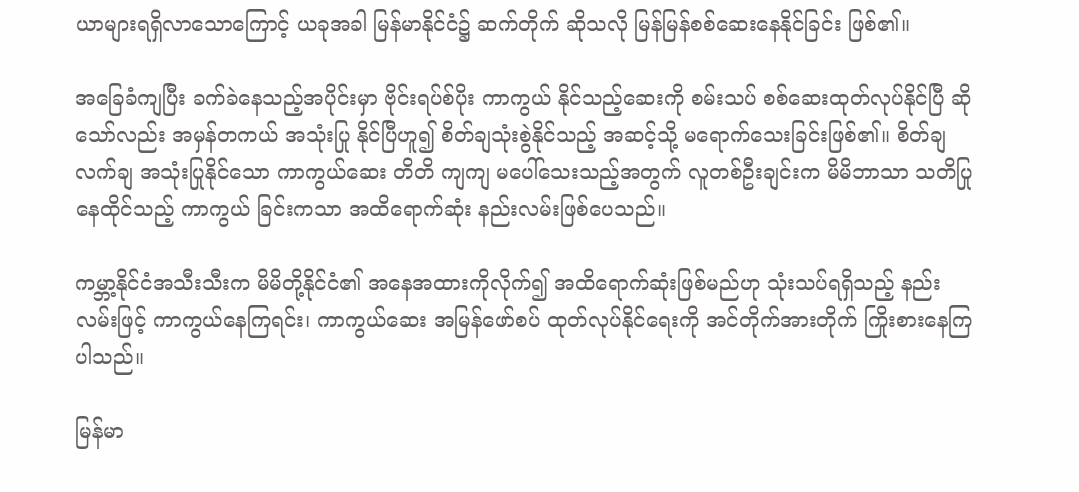ယာများရရှိလာသောကြောင့် ယခုအခါ မြန်မာနိုင်ငံ၌ ဆက်တိုက် ဆိုသလို မြန်မြန်စစ်ဆေးနေနိုင်ခြင်း ဖြစ်၏။

အခြေခံကျပြီး ခက်ခဲနေသည့်အပိုင်းမှာ ဗိုင်းရပ်စ်ပိုး ကာကွယ် နိုင်သည့်ဆေးကို စမ်းသပ် စစ်ဆေးထုတ်လုပ်နိုင်ပြီ ဆိုသော်လည်း အမှန်တကယ် အသုံးပြု နိုင်ပြီဟူ၍ စိတ်ချသုံးစွဲနိုင်သည့် အဆင့်သို့ မရောက်သေးခြင်းဖြစ်၏။ စိတ်ချလက်ချ အသုံးပြုနိုင်သော ကာကွယ်ဆေး တိတိ ကျကျ မပေါ်သေးသည့်အတွက် လူတစ်ဦးချင်းက မိမိဘာသာ သတိပြုနေထိုင်သည့် ကာကွယ် ခြင်းကသာ အထိရောက်ဆုံး နည်းလမ်းဖြစ်ပေသည်။

ကမ္ဘာ့နိုင်ငံအသီးသီးက မိမိတို့နိုင်ငံ၏ အနေအထားကိုလိုက်၍ အထိရောက်ဆုံးဖြစ်မည်ဟု သုံးသပ်ရရှိသည့် နည်းလမ်းဖြင့် ကာကွယ်နေကြရင်း၊ ကာကွယ်ဆေး အမြန်ဖော်စပ် ထုတ်လုပ်နိုင်ရေးကို အင်တိုက်အားတိုက် ကြိုးစားနေကြပါသည်။

မြန်မာ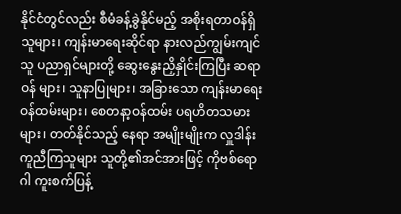နိုင်ငံတွင်လည်း စီမံခန့်ခွဲနိုင်မည့် အစိုးရတာဝန်ရှိသူများ၊ ကျန်းမာရေးဆိုင်ရာ နားလည်ကျွမ်းကျင်သူ ပညာရှင်များတို့ ဆွေးနွေးညှိနှိုင်းကြပြီး ဆရာဝန် များ၊ သူနာပြုများ၊ အခြားသော ကျန်းမာရေး ဝန်ထမ်းများ၊ စေတနာ့ဝန်ထမ်း ပရဟိတသမားများ၊ တတ်နိုင်သည့် နေရာ အမျိုးမျိုးက လှူဒါန်းကူညီကြသူများ သူတို့၏အင်အားဖြင့် ကိုဗစ်ရောဂါ ကူးစက်ပြန့်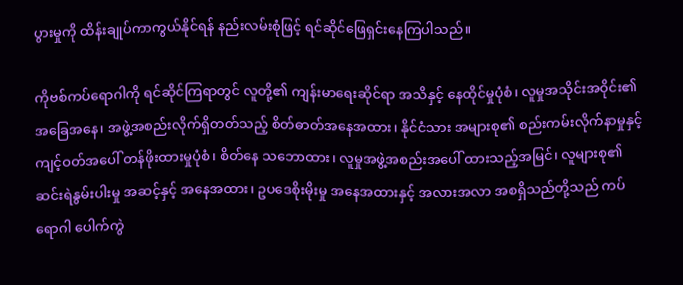ပွားမှုကို ထိန်းချုပ်ကာကွယ်နိုင်ရန် နည်းလမ်းစုံဖြင့် ရင်ဆိုင်ဖြေရှင်းနေကြပါသည်။

ကိုဗစ်ကပ်ရောဂါကို ရင်ဆိုင်ကြရာတွင် လူတို့၏ ကျန်းမာရေးဆိုင်ရာ အသိနှင့် နေထိုင်မှုပုံစံ၊ လူမှုအသိုင်းအဝိုင်း၏ အခြေအနေ၊ အဖွဲ့အစည်းလိုက်ရှိတတ်သည့် စိတ်ဓာတ်အနေအထား၊ နိုင်ငံသား အများစု၏ စည်းကမ်းလိုက်နာမှုနှင့် ကျင့်ဝတ်အပေါ် တန်ဖိုးထားမှုပုံစံ၊ စိတ်နေ သဘောထား၊ လူမှုအဖွဲ့အစည်းအပေါ် ထားသည့်အမြင်၊ လူများစု၏ ဆင်းရဲနွမ်းပါးမှု အဆင့်နှင့် အနေအထား၊ ဥပဒေစိုးမိုးမှု အနေအထားနှင့် အလားအလာ အစရှိသည်တို့သည် ကပ်ရောဂါ ပေါက်ကွဲ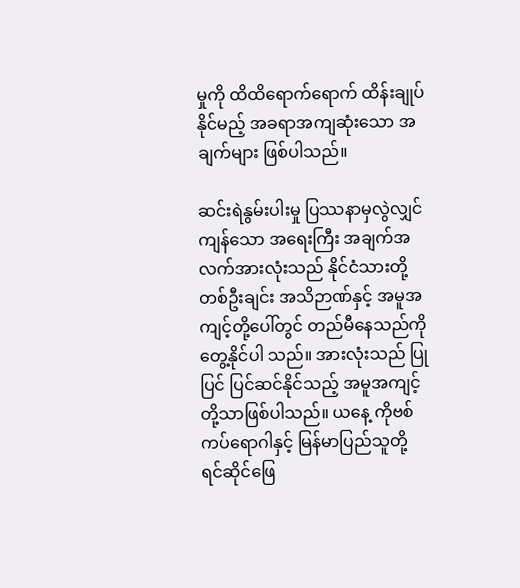မှုကို ထိထိရောက်ရောက် ထိန်းချုပ်နိုင်မည့် အခရာအကျဆုံးသော အချက်များ ဖြစ်ပါသည်။

ဆင်းရဲနွမ်းပါးမှု ပြဿနာမှလွဲလျှင် ကျန်သော အရေးကြီး အချက်အလက်အားလုံးသည် နိုင်ငံသားတို့ တစ်ဦးချင်း အသိဉာဏ်နှင့် အမူအကျင့်တို့ပေါ်တွင် တည်မီနေသည်ကို တွေ့နိုင်ပါ သည်။ အားလုံးသည် ပြုပြင် ပြင်ဆင်နိုင်သည့် အမူအကျင့်တို့သာဖြစ်ပါသည်။ ယနေ့ ကိုဗစ် ကပ်ရောဂါနှင့် မြန်မာပြည်သူတို့ ရင်ဆိုင်ဖြေ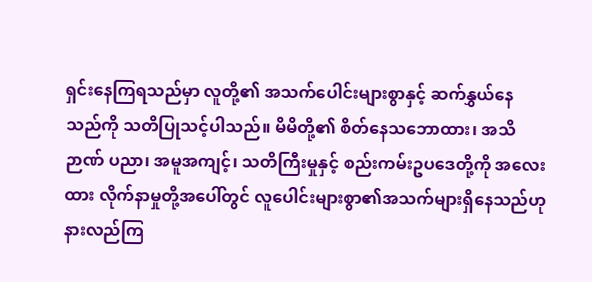ရှင်းနေကြရသည်မှာ လူတို့၏ အသက်ပေါင်းများစွာနှင့် ဆက်နွှယ်နေသည်ကို သတိပြုသင့်ပါသည်။ မိမိတို့၏ စိတ်နေသဘောထား၊ အသိဉာဏ် ပညာ၊ အမူအကျင့်၊ သတိကြီးမှုနှင့် စည်းကမ်းဥပဒေတို့ကို အလေးထား လိုက်နာမှုတို့အပေါ်တွင် လူပေါင်းများစွာ၏အသက်များရှိနေသည်ဟု နားလည်ကြ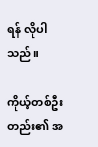ရန် လိုပါသည်။

ကိုယ့်တစ်ဦးတည်း၏ အ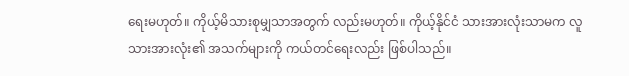ရေးမဟုတ်။ ကိုယ့်မိသားစုမျှသာအတွက် လည်းမဟုတ်။ ကိုယ့်နိုင်ငံ သားအားလုံးသာမက လူသားအားလုံး၏ အသက်များကို ကယ်တင်ရေးလည်း ဖြစ်ပါသည်။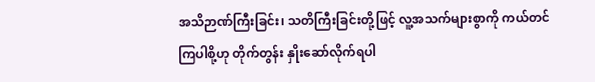အသိဉာဏ်ကြီးခြင်း၊ သတိကြီးခြင်းတို့ဖြင့် လူ့အသက်များစွာကို ကယ်တင်ကြပါစို့ဟု တိုက်တွန်း နှိုးဆော်လိုက်ရပါ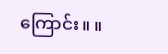ကြောင်း။ ။